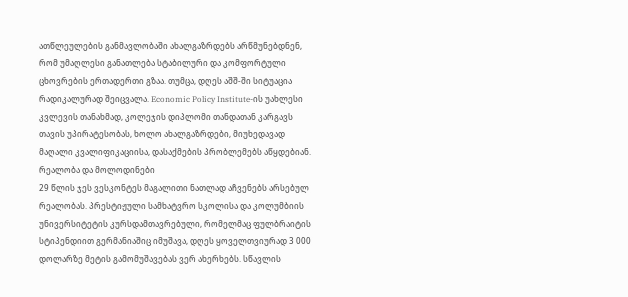ათწლეულების განმავლობაში ახალგაზრდებს არწმუნებდნენ, რომ უმაღლესი განათლება სტაბილური და კომფორტული ცხოვრების ერთადერთი გზაა. თუმცა, დღეს აშშ-ში სიტუაცია რადიკალურად შეიცვალა. Economic Policy Institute-ის უახლესი კვლევის თანახმად, კოლეჯის დიპლომი თანდათან კარგავს თავის უპირატესობას, ხოლო ახალგაზრდები, მიუხედავად მაღალი კვალიფიკაციისა, დასაქმების პრობლემებს აწყდებიან.
რეალობა და მოლოდინები
29 წლის ჯეს ვესკონტეს მაგალითი ნათლად აჩვენებს არსებულ რეალობას. პრესტიჟული სამხატვრო სკოლისა და კოლუმბიის უნივერსიტეტის კურსდამთავრებული, რომელმაც ფულბრაიტის სტიპენდიით გერმანიაშიც იმუშავა, დღეს ყოველთვიურად 3 000 დოლარზე მეტის გამომუშავებას ვერ ახერხებს. სწავლის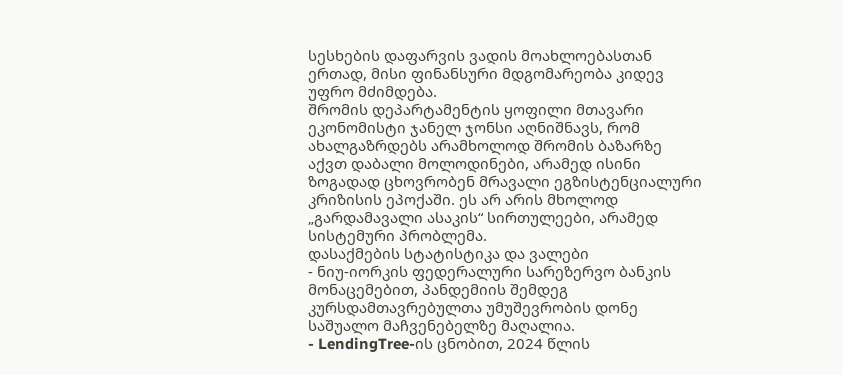სესხების დაფარვის ვადის მოახლოებასთან ერთად, მისი ფინანსური მდგომარეობა კიდევ უფრო მძიმდება.
შრომის დეპარტამენტის ყოფილი მთავარი ეკონომისტი ჯანელ ჯონსი აღნიშნავს, რომ ახალგაზრდებს არამხოლოდ შრომის ბაზარზე აქვთ დაბალი მოლოდინები, არამედ ისინი ზოგადად ცხოვრობენ მრავალი ეგზისტენციალური კრიზისის ეპოქაში. ეს არ არის მხოლოდ „გარდამავალი ასაკის“ სირთულეები, არამედ სისტემური პრობლემა.
დასაქმების სტატისტიკა და ვალები
- ნიუ-იორკის ფედერალური სარეზერვო ბანკის მონაცემებით, პანდემიის შემდეგ კურსდამთავრებულთა უმუშევრობის დონე საშუალო მაჩვენებელზე მაღალია.
- LendingTree-ის ცნობით, 2024 წლის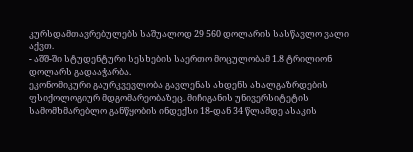კურსდამთავრებულებს საშუალოდ 29 560 დოლარის სასწავლო ვალი აქვთ.
- აშშ-ში სტუდენტური სესხების საერთო მოცულობამ 1.8 ტრილიონ დოლარს გადააჭარბა.
ეკონომიკური გაურკვევლობა გავლენას ახდენს ახალგაზრდების ფსიქოლოგიურ მდგომარეობაზეც. მიჩიგანის უნივერსიტეტის სამომხმარებლო განწყობის ინდექსი 18-დან 34 წლამდე ასაკის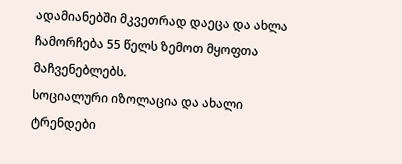ადამიანებში მკვეთრად დაეცა და ახლა ჩამორჩება 55 წელს ზემოთ მყოფთა მაჩვენებლებს.
სოციალური იზოლაცია და ახალი ტრენდები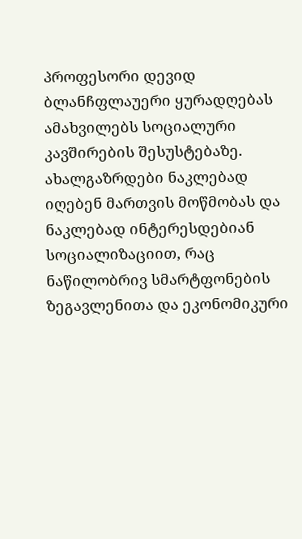პროფესორი დევიდ ბლანჩფლაუერი ყურადღებას ამახვილებს სოციალური კავშირების შესუსტებაზე. ახალგაზრდები ნაკლებად იღებენ მართვის მოწმობას და ნაკლებად ინტერესდებიან სოციალიზაციით, რაც ნაწილობრივ სმარტფონების ზეგავლენითა და ეკონომიკური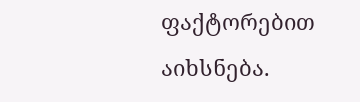ფაქტორებით აიხსნება.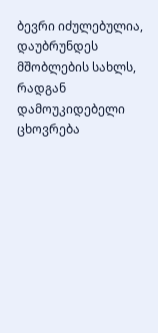ბევრი იძულებულია, დაუბრუნდეს მშობლების სახლს, რადგან დამოუკიდებელი ცხოვრება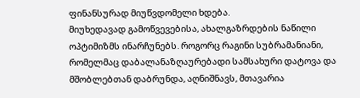ფინანსურად მიუწვდომელი ხდება.
მიუხედავად გამოწვევებისა, ახალგაზრდების ნაწილი ოპტიმიზმს ინარჩუნებს. როგორც რაგინი სუბრამანიანი, რომელმაც დაბალანაზღაურებადი სამსახური დატოვა და მშობლებთან დაბრუნდა, აღნიშნავს, მთავარია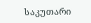საკუთარი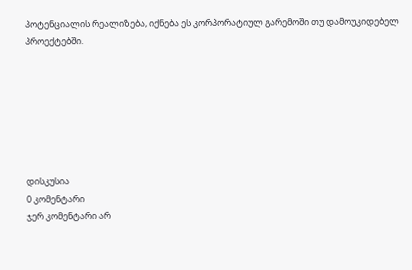პოტენციალის რეალიზება, იქნება ეს კორპორატიულ გარემოში თუ დამოუკიდებელ პროექტებში.







დისკუსია
0 კომენტარი
ჯერ კომენტარი არ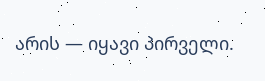არის — იყავი პირველი.